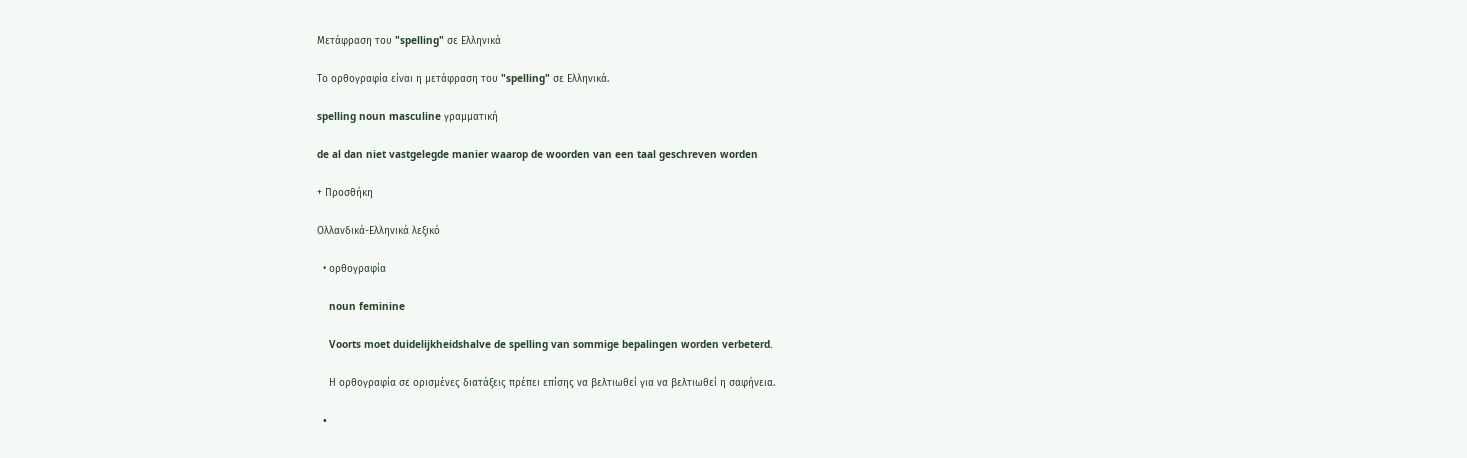Μετάφραση του "spelling" σε Ελληνικά

Το ορθογραφία είναι η μετάφραση του "spelling" σε Ελληνικά.

spelling noun masculine γραμματική

de al dan niet vastgelegde manier waarop de woorden van een taal geschreven worden

+ Προσθήκη

Ολλανδικά-Ελληνικά λεξικό

  • ορθογραφία

    noun feminine

    Voorts moet duidelijkheidshalve de spelling van sommige bepalingen worden verbeterd.

    Η ορθογραφία σε ορισμένες διατάξεις πρέπει επίσης να βελτιωθεί για να βελτιωθεί η σαφήνεια.

  •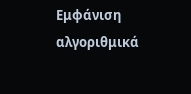Εμφάνιση αλγοριθμικά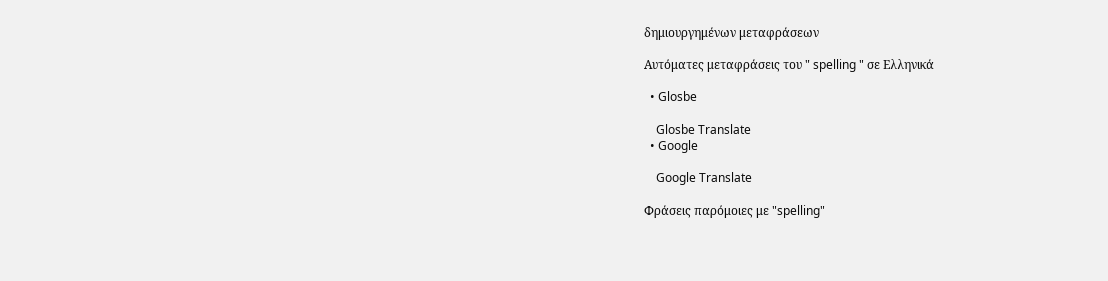δημιουργημένων μεταφράσεων

Αυτόματες μεταφράσεις του " spelling " σε Ελληνικά

  • Glosbe

    Glosbe Translate
  • Google

    Google Translate

Φράσεις παρόμοιες με "spelling"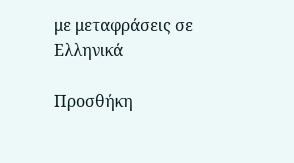με μεταφράσεις σε Ελληνικά

Προσθήκη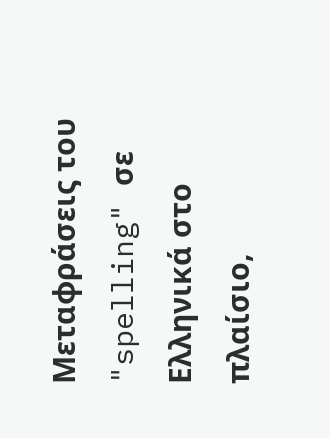Μεταφράσεις του "spelling" σε Ελληνικά στο πλαίσιο,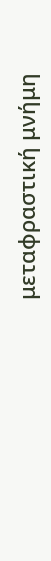μεταφραστική μνήμη